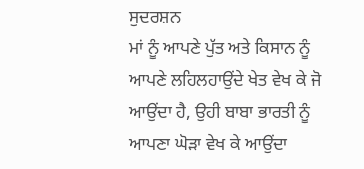ਸੁਦਰਸ਼ਨ
ਮਾਂ ਨੂੰ ਆਪਣੇ ਪੁੱਤ ਅਤੇ ਕਿਸਾਨ ਨੂੰ ਆਪਣੇ ਲਹਿਲਹਾਉਂਦੇ ਖੇਤ ਵੇਖ ਕੇ ਜੋ ਆਉਂਦਾ ਹੈ, ਉਹੀ ਬਾਬਾ ਭਾਰਤੀ ਨੂੰ ਆਪਣਾ ਘੋੜਾ ਵੇਖ ਕੇ ਆਉਂਦਾ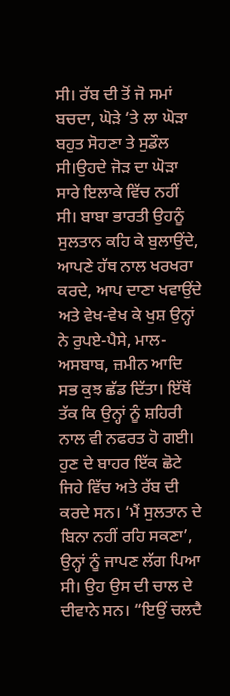ਸੀ। ਰੱਬ ਦੀ ਤੋਂ ਜੋ ਸਮਾਂ ਬਚਦਾ, ਘੋੜੇ ‘ਤੇ ਲਾ ਘੋੜਾ ਬਹੁਤ ਸੋਹਣਾ ਤੇ ਸੁਡੌਲ ਸੀ।ਉਹਦੇ ਜੋੜ ਦਾ ਘੋੜਾ ਸਾਰੇ ਇਲਾਕੇ ਵਿੱਚ ਨਹੀਂ ਸੀ। ਬਾਬਾ ਭਾਰਤੀ ਉਹਨੂੰ ਸੁਲਤਾਨ ਕਹਿ ਕੇ ਬੁਲਾਉਂਦੇ, ਆਪਣੇ ਹੱਥ ਨਾਲ ਖਰਖਰਾ ਕਰਦੇ, ਆਪ ਦਾਣਾ ਖਵਾਉਂਦੇ ਅਤੇ ਵੇਖ-ਵੇਖ ਕੇ ਖੁਸ਼ ਉਨ੍ਹਾਂ ਨੇ ਰੁਪਏ-ਪੈਸੇ, ਮਾਲ-ਅਸਬਾਬ, ਜ਼ਮੀਨ ਆਦਿ ਸਭ ਕੁਝ ਛੱਡ ਦਿੱਤਾ। ਇੱਥੋਂ ਤੱਕ ਕਿ ਉਨ੍ਹਾਂ ਨੂੰ ਸ਼ਹਿਰੀ ਨਾਲ ਵੀ ਨਫਰਤ ਹੋ ਗਈ। ਹੁਣ ਦੇ ਬਾਹਰ ਇੱਕ ਛੋਟੇ ਜਿਹੇ ਵਿੱਚ ਅਤੇ ਰੱਬ ਦੀ ਕਰਦੇ ਸਨ। ‘ਮੈਂ ਸੁਲਤਾਨ ਦੇ ਬਿਨਾ ਨਹੀਂ ਰਹਿ ਸਕਣਾ’, ਉਨ੍ਹਾਂ ਨੂੰ ਜਾਪਣ ਲੱਗ ਪਿਆ ਸੀ। ਉਹ ਉਸ ਦੀ ਚਾਲ ਦੇ ਦੀਵਾਨੇ ਸਨ। “ਇਉਂ ਚਲਦੈ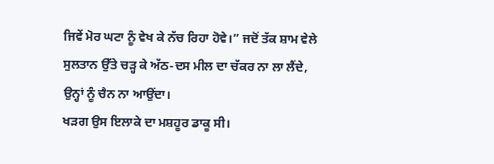ਜਿਵੇਂ ਮੋਰ ਘਟਾ ਨੂੰ ਵੇਖ ਕੇ ਨੱਚ ਰਿਹਾ ਹੋਵੇ।” ਜਦੋਂ ਤੱਕ ਸ਼ਾਮ ਵੇਲੇ ਸੁਲਤਾਨ ਉੱਤੇ ਚੜ੍ਹ ਕੇ ਅੱਠ-ਦਸ ਮੀਲ ਦਾ ਚੱਕਰ ਨਾ ਲਾ ਲੈਂਦੇ, ਉਨ੍ਹਾਂ ਨੂੰ ਚੈਨ ਨਾ ਆਉਂਦਾ।
ਖੜਗ ਉਸ ਇਲਾਕੇ ਦਾ ਮਸ਼ਹੂਰ ਡਾਕੂ ਸੀ।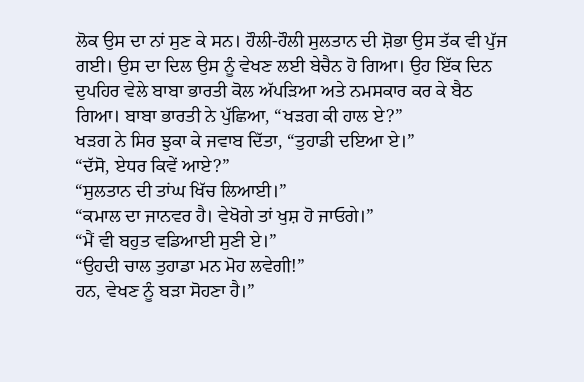ਲੋਕ ਉਸ ਦਾ ਨਾਂ ਸੁਣ ਕੇ ਸਨ। ਹੌਲੀ-ਹੌਲੀ ਸੁਲਤਾਨ ਦੀ ਸ਼ੋਭਾ ਉਸ ਤੱਕ ਵੀ ਪੁੱਜ ਗਈ। ਉਸ ਦਾ ਦਿਲ ਉਸ ਨੂੰ ਵੇਖਣ ਲਈ ਬੇਚੈਨ ਹੋ ਗਿਆ। ਉਹ ਇੱਕ ਦਿਨ ਦੁਪਹਿਰ ਵੇਲੇ ਬਾਬਾ ਭਾਰਤੀ ਕੋਲ ਅੱਪੜਿਆ ਅਤੇ ਨਮਸਕਾਰ ਕਰ ਕੇ ਬੈਠ ਗਿਆ। ਬਾਬਾ ਭਾਰਤੀ ਨੇ ਪੁੱਛਿਆ, “ਖੜਗ ਕੀ ਹਾਲ ਏ?”
ਖੜਗ ਨੇ ਸਿਰ ਝੁਕਾ ਕੇ ਜਵਾਬ ਦਿੱਤਾ, “ਤੁਹਾਡੀ ਦਇਆ ਏ।”
“ਦੱਸੋ, ਏਧਰ ਕਿਵੇਂ ਆਏ?”
“ਸੁਲਤਾਨ ਦੀ ਤਾਂਘ ਖਿੱਚ ਲਿਆਈ।”
“ਕਮਾਲ ਦਾ ਜਾਨਵਰ ਹੈ। ਵੇਖੋਗੇ ਤਾਂ ਖੁਸ਼ ਹੋ ਜਾਓਗੇ।”
“ਮੈਂ ਵੀ ਬਹੁਤ ਵਡਿਆਈ ਸੁਣੀ ਏ।”
“ਉਹਦੀ ਚਾਲ ਤੁਹਾਡਾ ਮਨ ਮੋਹ ਲਵੇਗੀ!”
ਹਨ, ਵੇਖਣ ਨੂੰ ਬੜਾ ਸੋਹਣਾ ਹੈ।”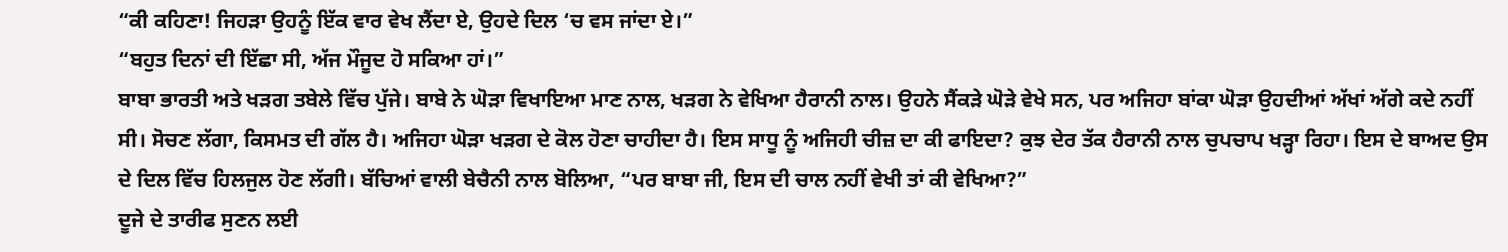“ਕੀ ਕਹਿਣਾ! ਜਿਹੜਾ ਉਹਨੂੰ ਇੱਕ ਵਾਰ ਵੇਖ ਲੈਂਦਾ ਏ, ਉਹਦੇ ਦਿਲ ‘ਚ ਵਸ ਜਾਂਦਾ ਏ।”
“ਬਹੁਤ ਦਿਨਾਂ ਦੀ ਇੱਛਾ ਸੀ, ਅੱਜ ਮੌਜੂਦ ਹੋ ਸਕਿਆ ਹਾਂ।”
ਬਾਬਾ ਭਾਰਤੀ ਅਤੇ ਖੜਗ ਤਬੇਲੇ ਵਿੱਚ ਪੁੱਜੇ। ਬਾਬੇ ਨੇ ਘੋੜਾ ਵਿਖਾਇਆ ਮਾਣ ਨਾਲ, ਖੜਗ ਨੇ ਵੇਖਿਆ ਹੈਰਾਨੀ ਨਾਲ। ਉਹਨੇ ਸੈਂਕੜੇ ਘੋੜੇ ਵੇਖੇ ਸਨ, ਪਰ ਅਜਿਹਾ ਬਾਂਕਾ ਘੋੜਾ ਉਹਦੀਆਂ ਅੱਖਾਂ ਅੱਗੇ ਕਦੇ ਨਹੀਂ ਸੀ। ਸੋਚਣ ਲੱਗਾ, ਕਿਸਮਤ ਦੀ ਗੱਲ ਹੈ। ਅਜਿਹਾ ਘੋੜਾ ਖੜਗ ਦੇ ਕੋਲ ਹੋਣਾ ਚਾਹੀਦਾ ਹੈ। ਇਸ ਸਾਧੂ ਨੂੰ ਅਜਿਹੀ ਚੀਜ਼ ਦਾ ਕੀ ਫਾਇਦਾ? ਕੁਝ ਦੇਰ ਤੱਕ ਹੈਰਾਨੀ ਨਾਲ ਚੁਪਚਾਪ ਖੜ੍ਹਾ ਰਿਹਾ। ਇਸ ਦੇ ਬਾਅਦ ਉਸ ਦੇ ਦਿਲ ਵਿੱਚ ਹਿਲਜੁਲ ਹੋਣ ਲੱਗੀ। ਬੱਚਿਆਂ ਵਾਲੀ ਬੇਚੈਨੀ ਨਾਲ ਬੋਲਿਆ, “ਪਰ ਬਾਬਾ ਜੀ, ਇਸ ਦੀ ਚਾਲ ਨਹੀਂ ਵੇਖੀ ਤਾਂ ਕੀ ਵੇਖਿਆ?”
ਦੂਜੇ ਦੇ ਤਾਰੀਫ ਸੁਣਨ ਲਈ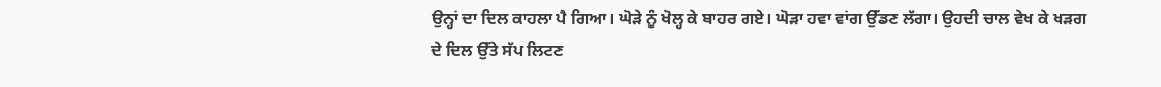ਉਨ੍ਹਾਂ ਦਾ ਦਿਲ ਕਾਹਲਾ ਪੈ ਗਿਆ। ਘੋੜੇ ਨੂੰ ਖੋਲ੍ਹ ਕੇ ਬਾਹਰ ਗਏ। ਘੋੜਾ ਹਵਾ ਵਾਂਗ ਉੱਡਣ ਲੱਗਾ। ਉਹਦੀ ਚਾਲ ਵੇਖ ਕੇ ਖੜਗ ਦੇ ਦਿਲ ਉੱਤੇ ਸੱਪ ਲਿਟਣ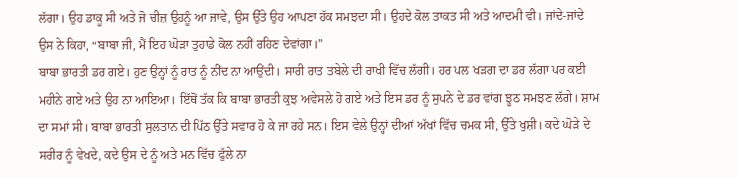ਲੱਗਾ। ਉਹ ਡਾਕੂ ਸੀ ਅਤੇ ਜੋ ਚੀਜ਼ ਉਹਨੂੰ ਆ ਜਾਵੇ, ਉਸ ਉੱਤੇ ਉਹ ਆਪਣਾ ਹੱਕ ਸਮਝਦਾ ਸੀ। ਉਹਦੇ ਕੋਲ ਤਾਕਤ ਸੀ ਅਤੇ ਆਦਮੀ ਵੀ। ਜਾਂਦੇ-ਜਾਂਦੇ ਉਸ ਨੇ ਕਿਹਾ, “ਬਾਬਾ ਜੀ, ਮੈਂ ਇਹ ਘੋੜਾ ਤੁਹਾਡੇ ਕੋਲ ਨਹੀਂ ਰਹਿਣ ਦੇਵਾਂਗਾ।”
ਬਾਬਾ ਭਾਰਤੀ ਡਰ ਗਏ। ਹੁਣ ਉਨ੍ਹਾਂ ਨੂੰ ਰਾਤ ਨੂੰ ਨੀਂਦ ਨਾ ਆਉਂਦੀ। ਸਾਰੀ ਰਾਤ ਤਬੇਲੇ ਦੀ ਰਾਖੀ ਵਿੱਚ ਲੱਗੀ। ਹਰ ਪਲ ਖੜਗ ਦਾ ਡਰ ਲੱਗਾ ਪਰ ਕਈ ਮਹੀਨੇ ਗਏ ਅਤੇ ਉਹ ਨਾ ਆਇਆ। ਇੱਥੋਂ ਤੱਕ ਕਿ ਬਾਬਾ ਭਾਰਤੀ ਕੁਝ ਅਵੇਸਲੇ ਹੋ ਗਏ ਅਤੇ ਇਸ ਡਰ ਨੂੰ ਸੁਪਨੇ ਦੇ ਡਰ ਵਾਂਗ ਝੂਠ ਸਮਝਣ ਲੱਗੇ। ਸ਼ਾਮ ਦਾ ਸਮਾਂ ਸੀ। ਬਾਬਾ ਭਾਰਤੀ ਸੁਲਤਾਨ ਦੀ ਪਿੱਠ ਉੱਤੇ ਸਵਾਰ ਹੋ ਕੇ ਜਾ ਰਹੇ ਸਨ। ਇਸ ਵੇਲੇ ਉਨ੍ਹਾਂ ਦੀਆਂ ਅੱਖਾਂ ਵਿੱਚ ਚਮਕ ਸੀ, ਉੱਤੇ ਖੁਸ਼ੀ। ਕਦੇ ਘੋੜੇ ਦੇ ਸਰੀਰ ਨੂੰ ਵੇਖਦੇ, ਕਦੇ ਉਸ ਦੇ ਨੂੰ ਅਤੇ ਮਨ ਵਿੱਚ ਫੁੱਲੇ ਨਾ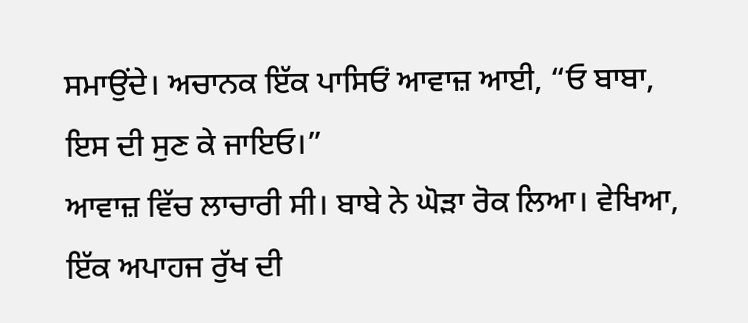ਸਮਾਉਂਦੇ। ਅਚਾਨਕ ਇੱਕ ਪਾਸਿਓਂ ਆਵਾਜ਼ ਆਈ, “ਓ ਬਾਬਾ, ਇਸ ਦੀ ਸੁਣ ਕੇ ਜਾਇਓ।”
ਆਵਾਜ਼ ਵਿੱਚ ਲਾਚਾਰੀ ਸੀ। ਬਾਬੇ ਨੇ ਘੋੜਾ ਰੋਕ ਲਿਆ। ਵੇਖਿਆ, ਇੱਕ ਅਪਾਹਜ ਰੁੱਖ ਦੀ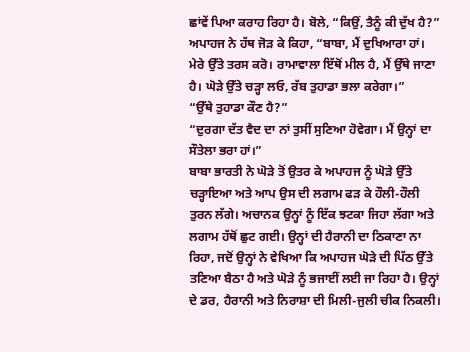ਛਾਂਵੇਂ ਪਿਆ ਕਰਾਹ ਰਿਹਾ ਹੈ। ਬੋਲੇ, “ਕਿਉਂ, ਤੈਨੂੰ ਕੀ ਦੁੱਖ ਹੈ?”
ਅਪਾਹਜ ਨੇ ਹੱਥ ਜੋੜ ਕੇ ਕਿਹਾ, “ਬਾਬਾ, ਮੈਂ ਦੁਖਿਆਰਾ ਹਾਂ। ਮੇਰੇ ਉੱਤੇ ਤਰਸ ਕਰੋ। ਰਾਮਾਵਾਲਾ ਇੱਥੋਂ ਮੀਲ ਹੈ, ਮੈਂ ਉੱਥੇ ਜਾਣਾ ਹੈ। ਘੋੜੇ ਉੱਤੇ ਚੜ੍ਹਾ ਲਓ, ਰੱਬ ਤੁਹਾਡਾ ਭਲਾ ਕਰੇਗਾ।”
“ਉੱਥੇ ਤੁਹਾਡਾ ਕੌਣ ਹੈ?”
“ਦੁਰਗਾ ਦੱਤ ਵੈਦ ਦਾ ਨਾਂ ਤੁਸੀਂ ਸੁਣਿਆ ਹੋਵੇਗਾ। ਮੈਂ ਉਨ੍ਹਾਂ ਦਾ ਸੌਤੇਲਾ ਭਰਾ ਹਾਂ।”
ਬਾਬਾ ਭਾਰਤੀ ਨੇ ਘੋੜੇ ਤੋਂ ਉਤਰ ਕੇ ਅਪਾਹਜ ਨੂੰ ਘੋੜੇ ਉੱਤੇ ਚੜ੍ਹਾਇਆ ਅਤੇ ਆਪ ਉਸ ਦੀ ਲਗਾਮ ਫੜ ਕੇ ਹੌਲੀ-ਹੌਲੀ ਤੁਰਨ ਲੱਗੇ। ਅਚਾਨਕ ਉਨ੍ਹਾਂ ਨੂੰ ਇੱਕ ਝਟਕਾ ਜਿਹਾ ਲੱਗਾ ਅਤੇ ਲਗਾਮ ਹੱਥੋਂ ਛੁਟ ਗਈ। ਉਨ੍ਹਾਂ ਦੀ ਹੈਰਾਨੀ ਦਾ ਠਿਕਾਣਾ ਨਾ ਰਿਹਾ, ਜਦੋਂ ਉਨ੍ਹਾਂ ਨੇ ਵੇਖਿਆ ਕਿ ਅਪਾਹਜ ਘੋੜੇ ਦੀ ਪਿੱਠ ਉੱਤੇ ਤਣਿਆ ਬੈਠਾ ਹੈ ਅਤੇ ਘੋੜੇ ਨੂੰ ਭਜਾਈਂ ਲਈ ਜਾ ਰਿਹਾ ਹੈ। ਉਨ੍ਹਾਂ ਦੇ ਡਰ, ਹੈਰਾਨੀ ਅਤੇ ਨਿਰਾਸ਼ਾ ਦੀ ਮਿਲੀ-ਜੁਲੀ ਚੀਕ ਨਿਕਲੀ।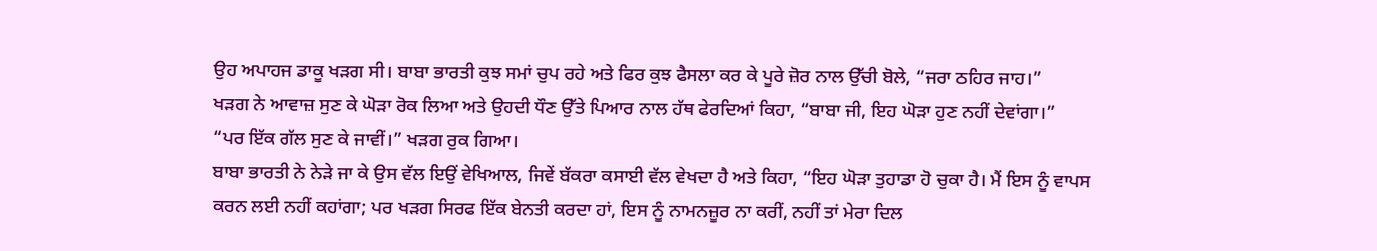ਉਹ ਅਪਾਹਜ ਡਾਕੂ ਖੜਗ ਸੀ। ਬਾਬਾ ਭਾਰਤੀ ਕੁਝ ਸਮਾਂ ਚੁਪ ਰਹੇ ਅਤੇ ਫਿਰ ਕੁਝ ਫੈਸਲਾ ਕਰ ਕੇ ਪੂਰੇ ਜ਼ੋਰ ਨਾਲ ਉੱਚੀ ਬੋਲੇ, “ਜਰਾ ਠਹਿਰ ਜਾਹ।”
ਖੜਗ ਨੇ ਆਵਾਜ਼ ਸੁਣ ਕੇ ਘੋੜਾ ਰੋਕ ਲਿਆ ਅਤੇ ਉਹਦੀ ਧੌਣ ਉੱਤੇ ਪਿਆਰ ਨਾਲ ਹੱਥ ਫੇਰਦਿਆਂ ਕਿਹਾ, “ਬਾਬਾ ਜੀ, ਇਹ ਘੋੜਾ ਹੁਣ ਨਹੀਂ ਦੇਵਾਂਗਾ।”
“ਪਰ ਇੱਕ ਗੱਲ ਸੁਣ ਕੇ ਜਾਵੀਂ।” ਖੜਗ ਰੁਕ ਗਿਆ।
ਬਾਬਾ ਭਾਰਤੀ ਨੇ ਨੇੜੇ ਜਾ ਕੇ ਉਸ ਵੱਲ ਇਉਂ ਵੇਖਿਆਲ, ਜਿਵੇਂ ਬੱਕਰਾ ਕਸਾਈ ਵੱਲ ਵੇਖਦਾ ਹੈ ਅਤੇ ਕਿਹਾ, “ਇਹ ਘੋੜਾ ਤੁਹਾਡਾ ਹੋ ਚੁਕਾ ਹੈ। ਮੈਂ ਇਸ ਨੂੰ ਵਾਪਸ ਕਰਨ ਲਈ ਨਹੀਂ ਕਹਾਂਗਾ; ਪਰ ਖੜਗ ਸਿਰਫ ਇੱਕ ਬੇਨਤੀ ਕਰਦਾ ਹਾਂ, ਇਸ ਨੂੰ ਨਾਮਨਜ਼ੂਰ ਨਾ ਕਰੀਂ, ਨਹੀਂ ਤਾਂ ਮੇਰਾ ਦਿਲ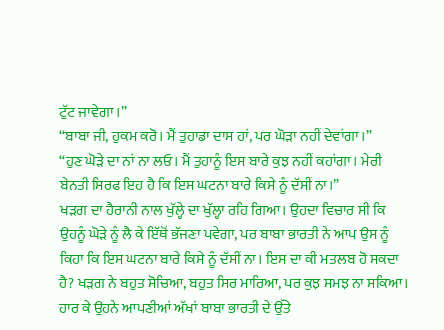ਟੁੱਟ ਜਾਵੇਗਾ।”
“ਬਾਬਾ ਜੀ, ਹੁਕਮ ਕਰੋ। ਮੈਂ ਤੁਹਾਡਾ ਦਾਸ ਹਾਂ, ਪਰ ਘੋੜਾ ਨਹੀਂ ਦੇਵਾਂਗਾ।”
“ਹੁਣ ਘੋੜੇ ਦਾ ਨਾਂ ਨਾ ਲਓ। ਮੈਂ ਤੁਹਾਨੂੰ ਇਸ ਬਾਰੇ ਕੁਝ ਨਹੀਂ ਕਹਾਂਗਾ। ਮੇਰੀ ਬੇਨਤੀ ਸਿਰਫ ਇਹ ਹੈ ਕਿ ਇਸ ਘਟਨਾ ਬਾਰੇ ਕਿਸੇ ਨੂੰ ਦੱਸੀਂ ਨਾ।”
ਖੜਗ ਦਾ ਹੈਰਾਨੀ ਨਾਲ ਖੁੱਲ੍ਹੇ ਦਾ ਖੁੱਲ੍ਹਾ ਰਹਿ ਗਿਆ। ਉਹਦਾ ਵਿਚਾਰ ਸੀ ਕਿ ਉਹਨੂੰ ਘੋੜੇ ਨੂੰ ਲੈ ਕੇ ਇੱਥੋਂ ਭੱਜਣਾ ਪਵੇਗਾ, ਪਰ ਬਾਬਾ ਭਾਰਤੀ ਨੇ ਆਪ ਉਸ ਨੂੰ ਕਿਹਾ ਕਿ ਇਸ ਘਟਨਾ ਬਾਰੇ ਕਿਸੇ ਨੂੰ ਦੱਸੀਂ ਨਾ। ਇਸ ਦਾ ਕੀ ਮਤਲਬ ਹੋ ਸਕਦਾ ਹੈ? ਖੜਗ ਨੇ ਬਹੁਤ ਸੋਚਿਆ, ਬਹੁਤ ਸਿਰ ਮਾਰਿਆ, ਪਰ ਕੁਝ ਸਮਝ ਨਾ ਸਕਿਆ। ਹਾਰ ਕੇ ਉਹਨੇ ਆਪਣੀਆਂ ਅੱਖਾਂ ਬਾਬਾ ਭਾਰਤੀ ਦੇ ਉੱਤੇ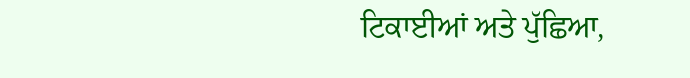ਟਿਕਾਈਆਂ ਅਤੇ ਪੁੱਛਿਆ,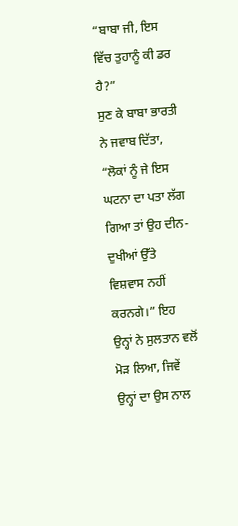“ਬਾਬਾ ਜੀ, ਇਸ ਵਿੱਚ ਤੁਹਾਨੂੰ ਕੀ ਡਰ ਹੈ?”
ਸੁਣ ਕੇ ਬਾਬਾ ਭਾਰਤੀ ਨੇ ਜਵਾਬ ਦਿੱਤਾ, “ਲੋਕਾਂ ਨੂੰ ਜੇ ਇਸ ਘਟਨਾ ਦਾ ਪਤਾ ਲੱਗ ਗਿਆ ਤਾਂ ਉਹ ਦੀਨ-ਦੁਖੀਆਂ ਉੱਤੇ ਵਿਸ਼ਵਾਸ ਨਹੀਂ ਕਰਨਗੇ।” ਇਹ ਉਨ੍ਹਾਂ ਨੇ ਸੁਲਤਾਨ ਵਲੋਂ ਮੋੜ ਲਿਆ, ਜਿਵੇਂ ਉਨ੍ਹਾਂ ਦਾ ਉਸ ਨਾਲ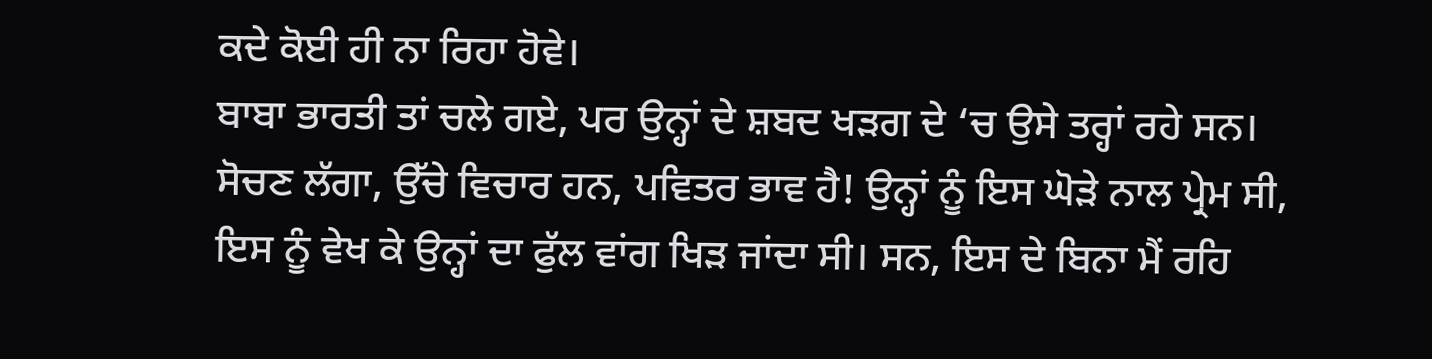ਕਦੇ ਕੋਈ ਹੀ ਨਾ ਰਿਹਾ ਹੋਵੇ।
ਬਾਬਾ ਭਾਰਤੀ ਤਾਂ ਚਲੇ ਗਏ, ਪਰ ਉਨ੍ਹਾਂ ਦੇ ਸ਼ਬਦ ਖੜਗ ਦੇ ‘ਚ ਉਸੇ ਤਰ੍ਹਾਂ ਰਹੇ ਸਨ। ਸੋਚਣ ਲੱਗਾ, ਉੱਚੇ ਵਿਚਾਰ ਹਨ, ਪਵਿਤਰ ਭਾਵ ਹੈ! ਉਨ੍ਹਾਂ ਨੂੰ ਇਸ ਘੋੜੇ ਨਾਲ ਪ੍ਰੇਮ ਸੀ, ਇਸ ਨੂੰ ਵੇਖ ਕੇ ਉਨ੍ਹਾਂ ਦਾ ਫੁੱਲ ਵਾਂਗ ਖਿੜ ਜਾਂਦਾ ਸੀ। ਸਨ, ਇਸ ਦੇ ਬਿਨਾ ਮੈਂ ਰਹਿ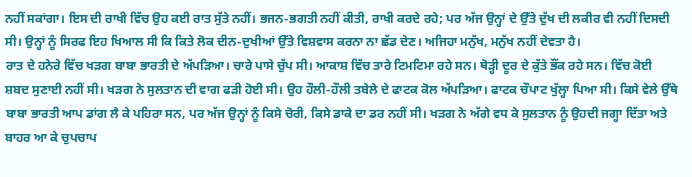ਨਹੀਂ ਸਕਾਂਗਾ। ਇਸ ਦੀ ਰਾਖੀ ਵਿੱਚ ਉਹ ਕਈ ਰਾਤ ਸੁੱਤੇ ਨਹੀਂ। ਭਜਨ-ਭਗਤੀ ਨਹੀਂ ਕੀਤੀ, ਰਾਖੀ ਕਰਦੇ ਰਹੇ; ਪਰ ਅੱਜ ਉਨ੍ਹਾਂ ਦੇ ਉੱਤੇ ਦੁੱਖ ਦੀ ਲਕੀਰ ਵੀ ਨਹੀਂ ਦਿਸਦੀ ਸੀ। ਉਨ੍ਹਾਂ ਨੂੰ ਸਿਰਫ ਇਹ ਖਿਆਲ ਸੀ ਕਿ ਕਿਤੇ ਲੋਕ ਦੀਨ-ਦੁਖੀਆਂ ਉੱਤੇ ਵਿਸ਼ਵਾਸ ਕਰਨਾ ਨਾ ਛੱਡ ਦੇਣ। ਅਜਿਹਾ ਮਨੁੱਖ, ਮਨੁੱਖ ਨਹੀਂ ਦੇਵਤਾ ਹੈ।
ਰਾਤ ਦੇ ਹਨੇਰੇ ਵਿੱਚ ਖੜਗ ਬਾਬਾ ਭਾਰਤੀ ਦੇ ਅੱਪੜਿਆ। ਚਾਰੇ ਪਾਸੇ ਚੁੱਪ ਸੀ। ਆਕਾਸ਼ ਵਿੱਚ ਤਾਰੇ ਟਿਮਟਿਮਾ ਰਹੇ ਸਨ। ਥੋੜ੍ਹੀ ਦੂਰ ਦੇ ਕੁੱਤੇ ਭੌਂਕ ਰਹੇ ਸਨ। ਵਿੱਚ ਕੋਈ ਸ਼ਬਦ ਸੁਣਾਈ ਨਹੀਂ ਸੀ। ਖੜਗ ਨੇ ਸੁਲਤਾਨ ਦੀ ਵਾਗ ਫੜੀ ਹੋਈ ਸੀ। ਉਹ ਹੌਲੀ-ਹੌਲੀ ਤਬੇਲੇ ਦੇ ਫਾਟਕ ਕੋਲ ਅੱਪੜਿਆ। ਫਾਟਕ ਚੌਪਾਟ ਖੁੱਲ੍ਹਾ ਪਿਆ ਸੀ। ਕਿਸੇ ਵੇਲੇ ਉੱਥੇ ਬਾਬਾ ਭਾਰਤੀ ਆਪ ਡਾਂਗ ਲੈ ਕੇ ਪਹਿਰਾ ਸਨ, ਪਰ ਅੱਜ ਉਨ੍ਹਾਂ ਨੂੰ ਕਿਸੇ ਚੋਰੀ, ਕਿਸੇ ਡਾਕੇ ਦਾ ਡਰ ਨਹੀਂ ਸੀ। ਖੜਗ ਨੇ ਅੱਗੇ ਵਧ ਕੇ ਸੁਲਤਾਨ ਨੂੰ ਉਹਦੀ ਜਗ੍ਹਾ ਦਿੱਤਾ ਅਤੇ ਬਾਹਰ ਆ ਕੇ ਚੁਪਚਾਪ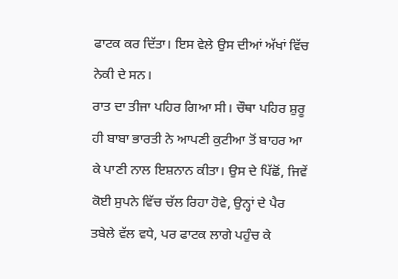ਫਾਟਕ ਕਰ ਦਿੱਤਾ। ਇਸ ਵੇਲੇ ਉਸ ਦੀਆਂ ਅੱਖਾਂ ਵਿੱਚ ਨੇਕੀ ਦੇ ਸਨ।
ਰਾਤ ਦਾ ਤੀਜਾ ਪਹਿਰ ਗਿਆ ਸੀ। ਚੌਥਾ ਪਹਿਰ ਸ਼ੁਰੂ ਹੀ ਬਾਬਾ ਭਾਰਤੀ ਨੇ ਆਪਣੀ ਕੁਟੀਆ ਤੋਂ ਬਾਹਰ ਆ ਕੇ ਪਾਣੀ ਨਾਲ ਇਸ਼ਨਾਨ ਕੀਤਾ। ਉਸ ਦੇ ਪਿੱਛੋਂ, ਜਿਵੇਂ ਕੋਈ ਸੁਪਨੇ ਵਿੱਚ ਚੱਲ ਰਿਹਾ ਹੋਵੇ, ਉਨ੍ਹਾਂ ਦੇ ਪੈਰ ਤਬੇਲੇ ਵੱਲ ਵਧੇ, ਪਰ ਫਾਟਕ ਲਾਗੇ ਪਹੁੰਚ ਕੇ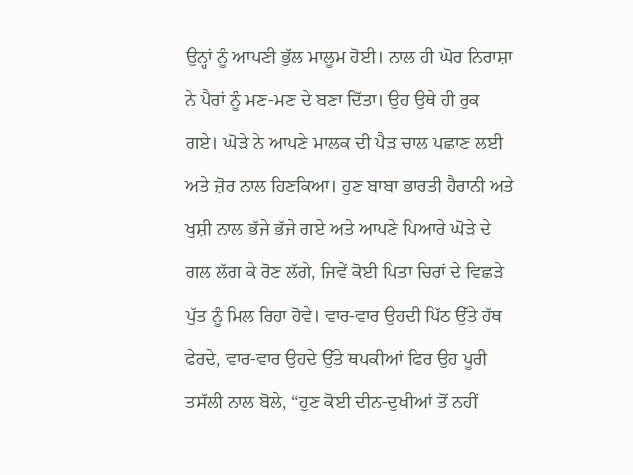ਉਨ੍ਹਾਂ ਨੂੰ ਆਪਣੀ ਭੁੱਲ ਮਾਲੂਮ ਹੋਈ। ਨਾਲ ਹੀ ਘੋਰ ਨਿਰਾਸ਼ਾ ਨੇ ਪੈਰਾਂ ਨੂੰ ਮਣ-ਮਣ ਦੇ ਬਣਾ ਦਿੱਤਾ। ਉਹ ਉਥੇ ਹੀ ਰੁਕ ਗਏ। ਘੋੜੇ ਨੇ ਆਪਣੇ ਮਾਲਕ ਦੀ ਪੈੜ ਚਾਲ ਪਛਾਣ ਲਈ ਅਤੇ ਜ਼ੋਰ ਨਾਲ ਹਿਣਕਿਆ। ਹੁਣ ਬਾਬਾ ਭਾਰਤੀ ਹੈਰਾਨੀ ਅਤੇ ਖੁਸ਼ੀ ਨਾਲ ਭੱਜੇ ਭੱਜੇ ਗਏ ਅਤੇ ਆਪਣੇ ਪਿਆਰੇ ਘੋੜੇ ਦੇ ਗਲ ਲੱਗ ਕੇ ਰੋਣ ਲੱਗੇ, ਜਿਵੇਂ ਕੋਈ ਪਿਤਾ ਚਿਰਾਂ ਦੇ ਵਿਛੜੇ ਪੁੱਤ ਨੂੰ ਮਿਲ ਰਿਹਾ ਹੋਵੇ। ਵਾਰ-ਵਾਰ ਉਹਦੀ ਪਿੱਠ ਉੱਤੇ ਹੱਥ ਫੇਰਦੇ, ਵਾਰ-ਵਾਰ ਉਹਦੇ ਉੱਤੇ ਥਪਕੀਆਂ ਫਿਰ ਉਹ ਪੂਰੀ ਤਸੱਲੀ ਨਾਲ ਬੋਲੇ, “ਹੁਣ ਕੋਈ ਦੀਨ-ਦੁਖੀਆਂ ਤੋਂ ਨਹੀਂ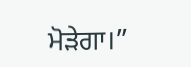ਮੋੜੇਗਾ।”